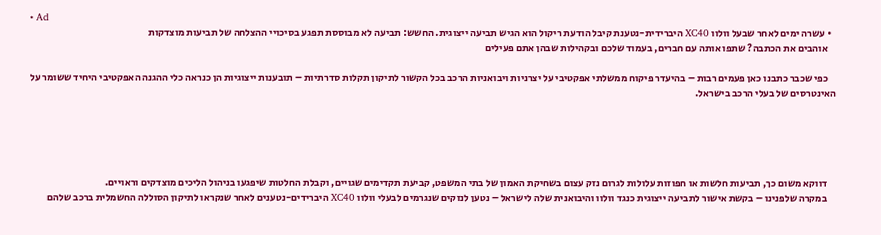• Ad
  • עשרה ימים לאחר שבעל וולוו XC40 היברידית-נטענת קיבל הודעת ריקול הוא הגיש תביעה ייצוגית. החשש: תביעה לא מבוססת תפגע בסיכויי ההצלחה של תביעות מוצדקות
    אוהבים את הכתבה? שתפו אותה עם חברים, בעמוד שלכם ובקהילות שבהן אתם פעילים

    כפי שכבר כתבנו כאן פעמים רבות – בהיעדר פיקוח ממשלתי אפקטיבי על יצרניות ויבואניות הרכב בכל הקשור לתיקון תקלות סדרתיות – תובענות ייצוגיות הן כנראה כלי ההגנה האפקטיבי היחיד ששומר על האינטרסים של בעלי הרכב בישראל.





    דווקא משום כך, תביעות חלשות או חפוזות עלולות לגרום נזק עצום בשחיקת האמון של בתי המשפט, קביעת תקדימים שגויים, וקבלת החלטות שיפגעו בניהול הליכים מוצדקים וראויים.
    במקרה שלפנינו – בקשת אישור לתביעה ייצוגית כנגד וולוו והיבואנית שלה לישראל – נטען לנזקים שנגרמים לבעלי וולוו XC40 היברידים-נטענים לאחר שנקראו לתיקון הסוללה החשמלית ברכב שלהם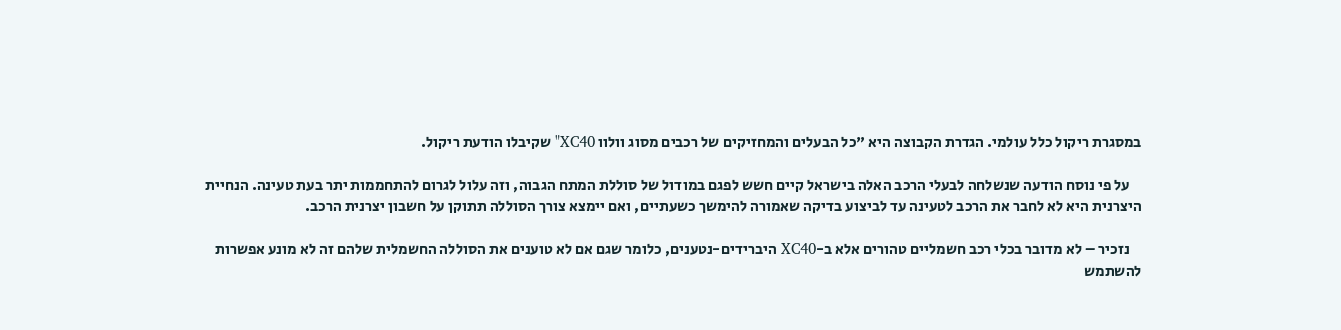במסגרת ריקול כלל עולמי. הגדרת הקבוצה היא "כל הבעלים והמחזיקים של רכבים מסוג וולוו XC40" שקיבלו הודעת ריקול.

    על פי נוסח הודעה שנשלחה לבעלי הרכב האלה בישראל קיים חשש לפגם במודול של סוללת המתח הגבוה, וזה עלול לגרום להתחממות יתר בעת טעינה. הנחיית היצרנית היא לא לחבר את הרכב לטעינה עד לביצוע בדיקה שאמורה להימשך כשעתיים, ואם יימצא צורך הסוללה תתוקן על חשבון יצרנית הרכב.

    נזכיר – לא מדובר בכלי רכב חשמליים טהורים אלא ב-XC40 היברידים-נטענים, כלומר שגם אם לא טוענים את הסוללה החשמלית שלהם זה לא מונע אפשרות להשתמש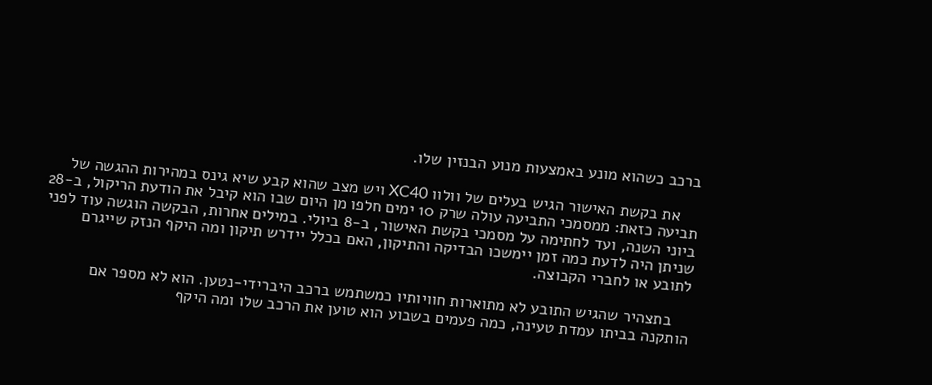ברכב כשהוא מונע באמצעות מנוע הבנזין שלו.

    את בקשת האישור הגיש בעלים של וולוו XC40 ויש מצב שהוא קבע שיא גינס במהירות ההגשה של תביעה כזאת: ממסמכי התביעה עולה שרק 10 ימים חלפו מן היום שבו הוא קיבל את הודעת הריקול, ב-28 ביוני השנה, ועד לחתימה על מסמכי בקשת האישור, ב-8 ביולי. במילים אחרות, הבקשה הוגשה עוד לפני שניתן היה לדעת כמה זמן יימשכו הבדיקה והתיקון, האם בכלל יידרש תיקון ומה היקף הנזק שייגרם לתובע או לחברי הקבוצה.

    בתצהיר שהגיש התובע לא מתוארות חוויותיו כמשתמש ברכב היברידי-נטען. הוא לא מספר אם הותקנה בביתו עמדת טעינה, כמה פעמים בשבוע הוא טוען את הרכב שלו ומה היקף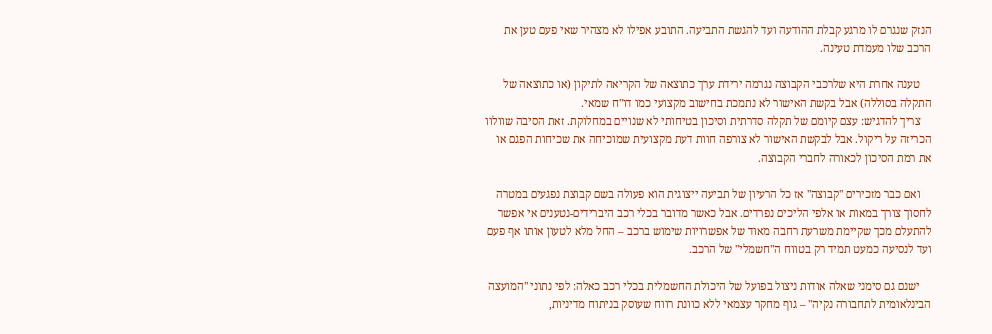הנזק שנגרם לו מרגע קבלת ההודעה ועד להגשת התביעה. התובע אפילו לא מצהיר שאי פעם טען את הרכב שלו מעמדת טעינה.

    טענה אחרת היא שלרכבי הקבוצה נגרמה ירידת ערך כתוצאה של הקריאה לתיקון (או כתוצאה של התקלה בסוללה) אבל בקשת האישור לא נתמכת בחישוב מקצועי כמו דו"ח שמאי.
    צריך להדגיש: עצם קיומם של תקלה סדרתית וסיכון בטיחותי לא שנויים במחלוקת. זאת הסיבה שוולוו הכריזה על ריקול. אבל לבקשת האישור לא צורפה חוות דעת מקצועית שמוכיחה את שכיחות הפגם או את רמת הסיכון לכאורה לחברי הקבוצה.

    ואם כבר מזכירים "קבוצה" אז כל הרעיון של תביעה ייצוגית הוא פעולה בשם קבוצת נפגעים במטרה לחסוך צורך במאות או אלפי הליכים נפרדים. אבל כאשר מדובר בכלי רכב היברידים-נטענים אי אפשר להתעלם מכך שקיימת משרעת רחבה מאוד של אפשרויות שימוש ברכב – החל מלא לטעון אותו אף פעם ועד לנסיעה כמעט תמיד רק בטווח ה"חשמלי" של הרכב.

    ישנם גם סימני שאלה אודות ניצול בפועל של היכולת החשמלית בכלי רכב כאלה: לפי נתוני "המועצה הבינלאומית לתחבורה נקיה" – גוף מחקר עצמאי ללא כוונת רווח שעוסק בניתוח מדיניות,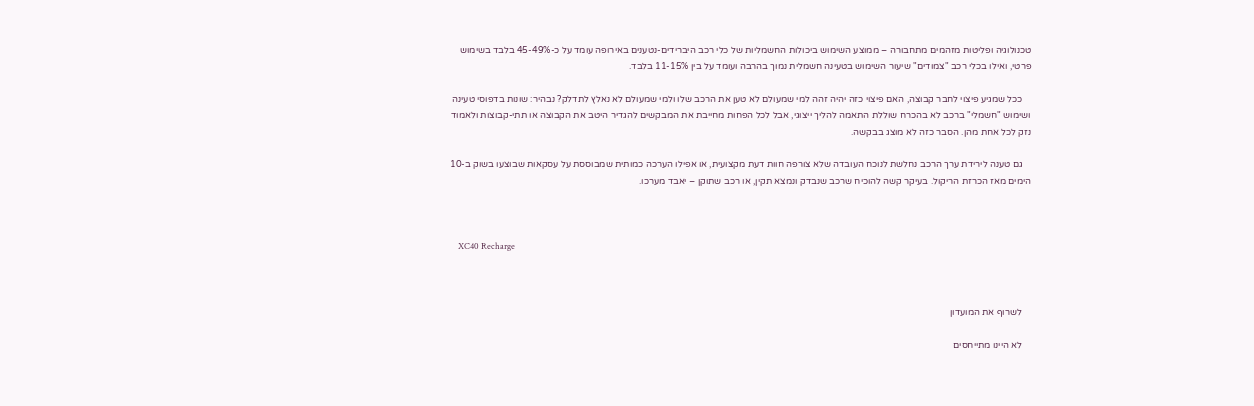טכנולוגיה ופליטות מזהמים מתחבורה – ממוצע השימוש ביכולות החשמליות של כלי רכב היברידים-נטענים באירופה עומד על כ-45-49% בלבד בשימוש פרטי, ואילו בכלי רכב "צמודים" שיעור השימוש בטעינה חשמלית נמוך בהרבה ועומד על בין 11-15% בלבד.

    ככל שמגיע פיצוי לחבר קבוצה, האם פיצוי כזה יהיה זהה למי שמעולם לא טען את הרכב שלו ולמי שמעולם לא נאלץ לתדלק? נבהיר: שונות בדפוסי טעינה ושימוש "חשמלי" ברכב לא בהכרח שוללת התאמה להליך ייצוגי, אבל לכל הפחות מחייבת את המבקשים להגדיר היטב את הקבוצה או תתי-קבוצות ולאמוד נזק לכל אחת מהן. הסבר כזה לא מוצג בבקשה.

    גם טענה לירידת ערך הרכב נחלשת לנוכח העובדה שלא צורפה חוות דעת מקצועית, או אפילו הערכה כמותית שמבוססת על עסקאות שבוצעו בשוק ב-10 הימים מאז הכרזת הריקול. בעיקר קשה להוכיח שרכב שנבדק ונמצא תקין, או רכב שתוקן – יאבד מערכו.



    XC40 Recharge



    לשרוף את המועדון

    לא היינו מתייחסים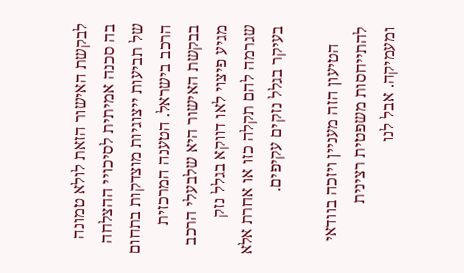לבקשת האישור הזאת לולא טמונה בה סכנה אמיתית לסיכויי ההצלחה של תביעות ייצוגיות מוצדקות בתחום הרכב בישראל. הטענה המרכזית בבקשת האישור היא שלבעלי הרכב מגיע פיצוי לאו דווקא בגלל נזק שגרמה להם תקלה כזו או אחרת אלא בעיקר בגלל נזקים עקיפים.

    הטיעון הזה מעניין ויזכה בוודאי להתייחסות משפטית רצינית ומעמיקה. אבל לנו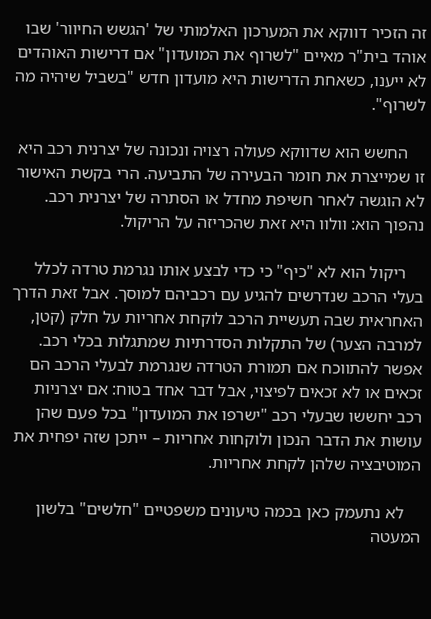זה הזכיר דווקא את המערכון האלמותי של 'הגשש החיוור' שבו אוהד בית"ר מאיים "לשרוף את המועדון" אם דרישות האוהדים לא ייענו, כשאחת הדרישות היא מועדון חדש "בשביל שיהיה מה לשרוף".

    החשש הוא שדווקא פעולה רצויה ונכונה של יצרנית רכב היא זו שמייצרת את חומר הבעירה של התביעה. הרי בקשת האישור לא הוגשה לאחר חשיפת מחדל או הסתרה של יצרנית רכב. נהפוך הוא: וולוו היא זאת שהכריזה על הריקול.

    ריקול הוא לא "כיף" כי כדי לבצע אותו נגרמת טרדה לכלל בעלי הרכב שנדרשים להגיע עם רכביהם למוסך. אבל זאת הדרך האחראית שבה תעשיית הרכב לוקחת אחריות על חלק (קטן, למרבה הצער) של התקלות הסדרתיות שמתגלות בכלי רכב. אפשר להתווכח אם תמורת הטרדה שנגרמת לבעלי הרכב הם זכאים או לא זכאים לפיצוי, אבל דבר אחד בטוח: אם יצרניות רכב יחששו שבעלי רכב "ישרפו את המועדון" בכל פעם שהן עושות את הדבר הנכון ולוקחות אחריות – ייתכן שזה יפחית את המוטיבציה שלהן לקחת אחריות.

    לא נתעמק כאן בכמה טיעונים משפטיים "חלשים" בלשון המעטה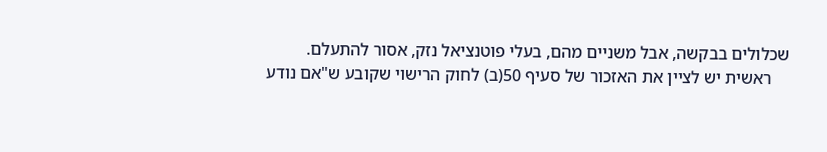שכלולים בבקשה, אבל משניים מהם, בעלי פוטנציאל נזק, אסור להתעלם.
    ראשית יש לציין את האזכור של סעיף 50(ב) לחוק הרישוי שקובע ש"אם נודע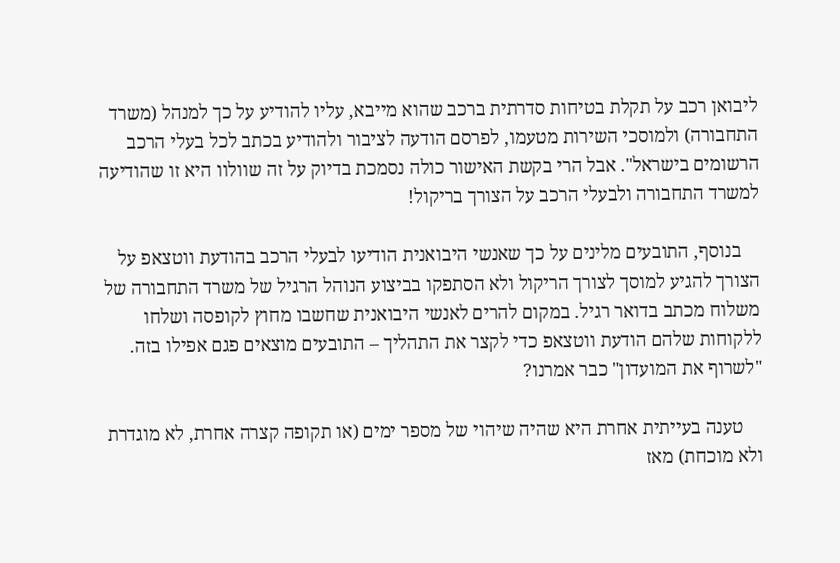ליבואן רכב על תקלת בטיחות סדרתית ברכב שהוא מייבא, עליו להודיע על כך למנהל (משרד התחבורה) ולמוסכי השירות מטעמו, לפרסם הודעה לציבור ולהודיע בכתב לכל בעלי הרכב הרשומים בישראל". אבל הרי בקשת האישור כולה נסמכת בדיוק על זה שוולוו היא זו שהודיעה למשרד התחבורה ולבעלי הרכב על הצורך בריקול!

    בנוסף, התובעים מלינים על כך שאנשי היבואנית הודיעו לבעלי הרכב בהודעת ווטצאפ על הצורך להגיע למוסך לצורך הריקול ולא הסתפקו בביצוע הנוהל הרגיל של משרד התחבורה של משלוח מכתב בדואר רגיל. במקום להרים לאנשי היבואנית שחשבו מחוץ לקופסה ושלחו ללקוחות שלהם הודעת ווטצאפ כדי לקצר את התהליך – התובעים מוצאים פגם אפילו בזה. "לשרוף את המועדון" כבר אמרנו?

    טענה בעייתית אחרת היא שהיה שיהוי של מספר ימים (או תקופה קצרה אחרת, לא מוגדרת ולא מוכחת) מאז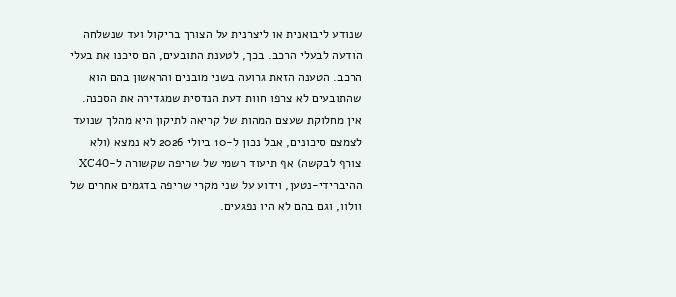שנודע ליבואנית או ליצרנית על הצורך בריקול ועד שנשלחה הודעה לבעלי הרכב. בכך, לטענת התובעים, הם סיכנו את בעלי הרכב. הטענה הזאת גרועה בשני מובנים והראשון בהם הוא שהתובעים לא צרפו חוות דעת הנדסית שמגדירה את הסכנה. אין מחלוקת שעצם המהות של קריאה לתיקון היא מהלך שנועד לצמצם סיכונים, אבל נכון ל-10 ביולי 2026 לא נמצא (ולא צורף לבקשה) אף תיעוד רשמי של שריפה שקשורה ל-XC40 ההיברידי-נטען, וידוע על שני מקרי שריפה בדגמים אחרים של וולוו, וגם בהם לא היו נפגעים.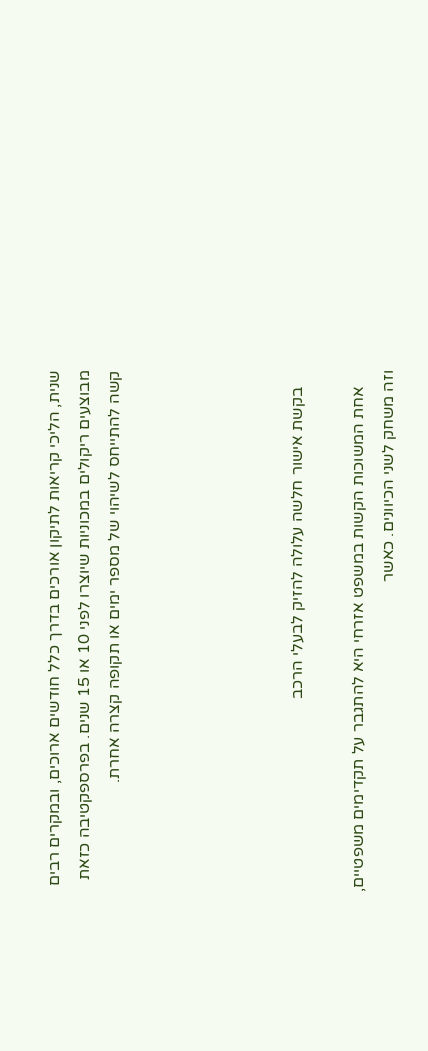שנית, הליכי קריאות לתיקון אורכים בדרך כלל חודשים ארוכים, ובמקרים רבים מבוצעים ריקולים במכוניות שיוצרו לפני 10 או 15 שנים. בפרספקטיבה כזאת קשה להתייחס לשיהוי של מספר ימים או תקופה קצרה אחרת.





    בקשת אישור חלשה עלולה להזיק לבעלי הרכב

    אחת המשוכות הקשות במשפט אזרחי היא להתגבר על תקדימים משפטיים, וזה משחק לשני הכיוונים. כאשר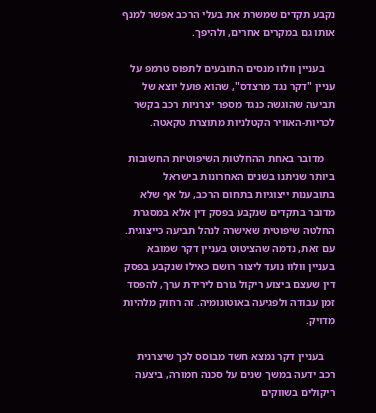נקבע תקדים שמשרת את בעלי הרכב אפשר למנף אותו גם במקרים אחרים, ולהיפך.

    בעניין וולוו מנסים התובעים לתפוס טרמפ על עניין "דקר נגד מרצדס", שהוא פועל יוצא של תביעה שהוגשה כנגד מספר יצרניות רכב בקשר לכריות-האוויר הקטלניות מתוצרת טקאטה.

    מדובר באחת ההחלטות השיפוטיות החשובות ביותר שניתנו בשנים האחרונות בישראל בתובענות ייצוגיות בתחום הרכב, על אף שלא מדובר בתקדים שנקבע בפסק דין אלא במסגרת החלטה שיפוטית שאישרה לנהל תביעה כייצוגית. עם זאת, נדמה שהציטוט בעניין דקר שמובא בעניין וולוו נועד ליצור רושם כאילו שנקבע בפסק דין שעצם ביצוע ריקול גורם לירידת ערך, להפסד זמן עבודה ולפגיעה באוטונומיה. זה רחוק מלהיות מדויק.

    בעניין דקר נמצא חשד מבוסס לכך שיצרנית רכב ידעה במשך שנים על סכנה חמורה, ביצעה ריקולים בשווקים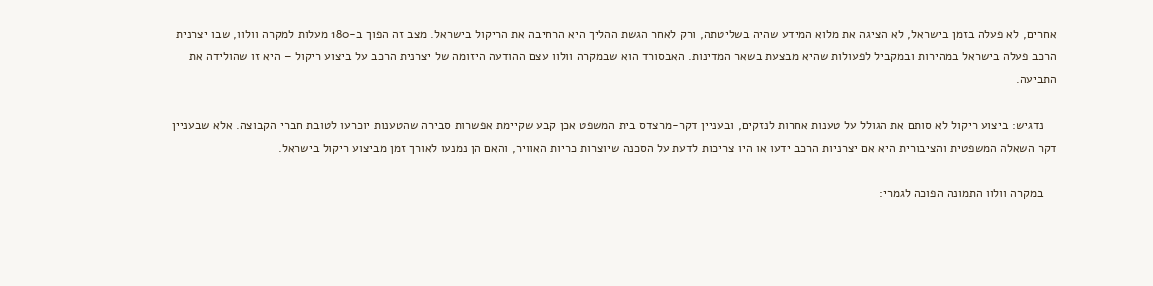אחרים, לא פעלה בזמן בישראל, לא הציגה את מלוא המידע שהיה בשליטתה, ורק לאחר הגשת ההליך היא הרחיבה את הריקול בישראל. מצב זה הפוך ב-180 מעלות למקרה וולוו, שבו יצרנית הרכב פעלה בישראל במהירות ובמקביל לפעולות שהיא מבצעת בשאר המדינות. האבסורד הוא שבמקרה וולוו עצם ההודעה היזומה של יצרנית הרכב על ביצוע ריקול – היא זו שהולידה את התביעה.

    נדגיש: ביצוע ריקול לא סותם את הגולל על טענות אחרות לנזקים, ובעניין דקר-מרצדס בית המשפט אכן קבע שקיימת אפשרות סבירה שהטענות יוכרעו לטובת חברי הקבוצה. אלא שבעניין דקר השאלה המשפטית והציבורית היא אם יצרניות הרכב ידעו או היו צריכות לדעת על הסכנה שיוצרות כריות האוויר, והאם הן נמנעו לאורך זמן מביצוע ריקול בישראל.

    במקרה וולוו התמונה הפוכה לגמרי: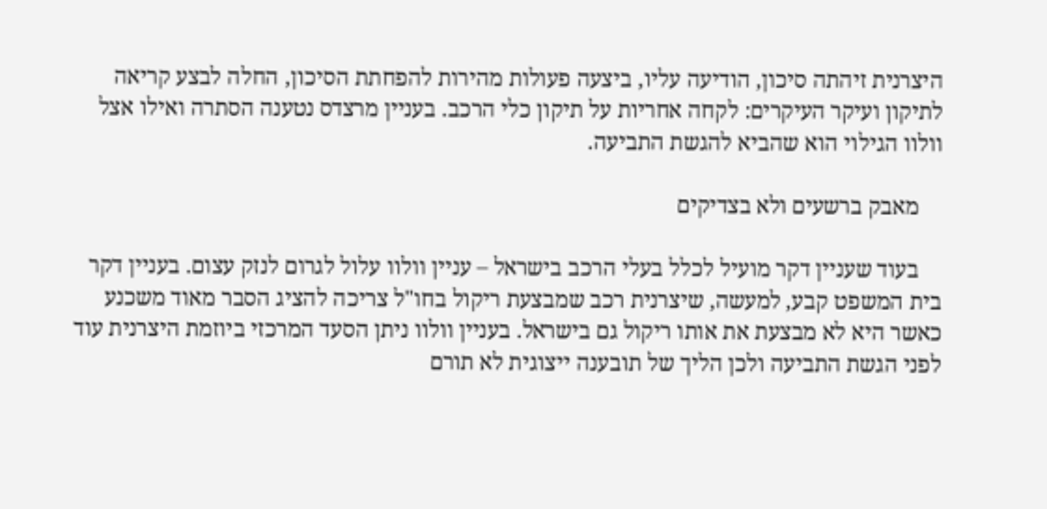היצרנית זיהתה סיכון, הודיעה עליו, ביצעה פעולות מהירות להפחתת הסיכון, החלה לבצע קריאה לתיקון ועיקר העיקרים: לקחה אחריות על תיקון כלי הרכב. בעניין מרצדס נטענה הסתרה ואילו אצל וולוו הגילוי הוא שהביא להגשת התביעה.

    מאבק ברשעים ולא בצדיקים

    בעוד שעניין דקר מועיל לכלל בעלי הרכב בישראל – עניין וולוו עלול לגרום לנזק עצום. בעניין דקר בית המשפט קבע, למעשה, שיצרנית רכב שמבצעת ריקול בחו"ל צריכה להציג הסבר מאוד משכנע כאשר היא לא מבצעת את אותו ריקול גם בישראל. בעניין וולוו ניתן הסעד המרכזי ביוזמת היצרנית עוד לפני הגשת התביעה ולכן הליך של תובענה ייצוגית לא תורם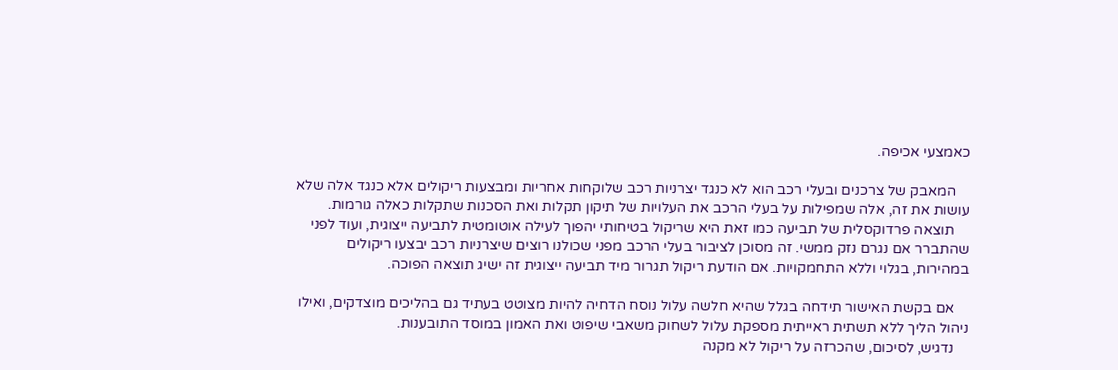כאמצעי אכיפה.

    המאבק של צרכנים ובעלי רכב הוא לא כנגד יצרניות רכב שלוקחות אחריות ומבצעות ריקולים אלא כנגד אלה שלא עושות את זה, אלה שמפילות על בעלי הרכב את העלויות של תיקון תקלות ואת הסכנות שתקלות כאלה גורמות.
    תוצאה פרדוקסלית של תביעה כמו זאת היא שריקול בטיחותי יהפוך לעילה אוטומטית לתביעה ייצוגית, ועוד לפני שהתברר אם נגרם נזק ממשי. זה מסוכן לציבור בעלי הרכב מפני שכולנו רוצים שיצרניות רכב יבצעו ריקולים במהירות, בגלוי וללא התחמקויות. אם הודעת ריקול תגרור מיד תביעה ייצוגית זה ישיג תוצאה הפוכה.

    אם בקשת האישור תידחה בגלל שהיא חלשה עלול נוסח הדחיה להיות מצוטט בעתיד גם בהליכים מוצדקים, ואילו ניהול הליך ללא תשתית ראייתית מספקת עלול לשחוק משאבי שיפוט ואת האמון במוסד התובענות.
    נדגיש, לסיכום, שהכרזה על ריקול לא מקנה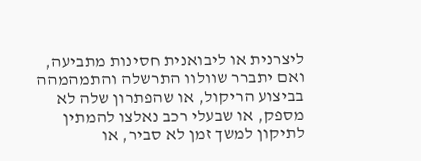ליצרנית או ליבואנית חסינות מתביעה, ואם יתברר שוולוו התרשלה והתמהמהה בביצוע הריקול, או שהפתרון שלה לא מספק, או שבעלי רכב נאלצו להמתין לתיקון למשך זמן לא סביר, או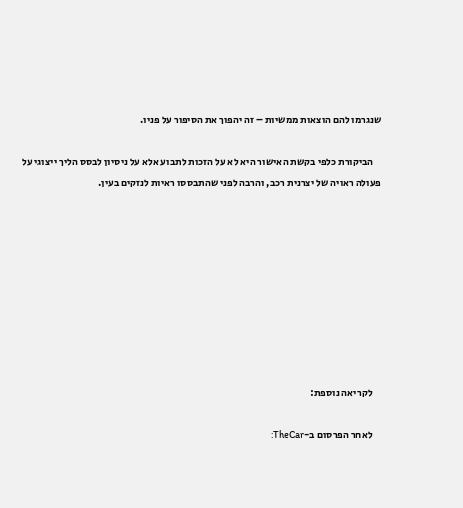שנגרמו להם הוצאות ממשיות – זה יהפוך את הסיפור על פניו.

    הביקורת כלפי בקשת האישור היא לא על הזכות לתבוע אלא על ניסיון לבסס הליך ייצוגי על פעולה ראויה של יצרנית רכב, והרבה לפני שהתבססו ראיות לנזקים בעין.









    לקריאה נוספת:

    לאחר הפרסום ב-TheCar: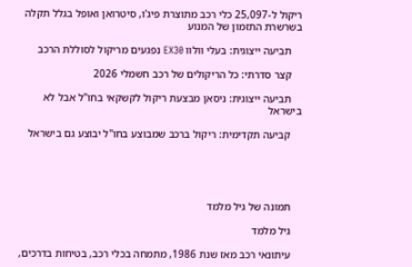ריקול ל-25,097 כלי רכב מתוצרת פיג'ו, סיטרואן ואופל בגלל תקלה בשרשרת התזמון של המנוע

    תביעה ייצוגית: בעלי וולוו EX30 נפגעים מריקול לסוללת הרכב

    קצר סדרתי: כל הריקולים של רכב חשמלי 2026

    תביעה ייצוגית: ניסאן מבצעת ריקול לקשקאי בחו"ל אבל לא בישראל

    קביעה תקדימית: ריקול ברכב שמבוצע בחו"ל יבוצע גם בישראל





    תמונה של גיל מלמד

    גיל מלמד

    עיתונאי רכב מאז שנת 1986, מתמחה בכלי רכב, בטיחות בדרכים,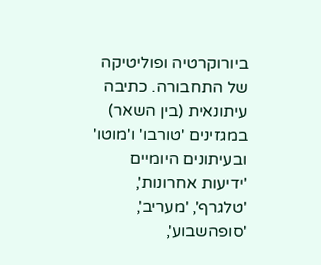ביורוקרטיה ופוליטיקה של התחבורה. כתיבה עיתונאית (בין השאר) במגזינים 'טורבו' ו'מוטו' ובעיתונים היומיים 'ידיעות אחרונות', 'טלגרף', 'מעריב', 'סופהשבוע',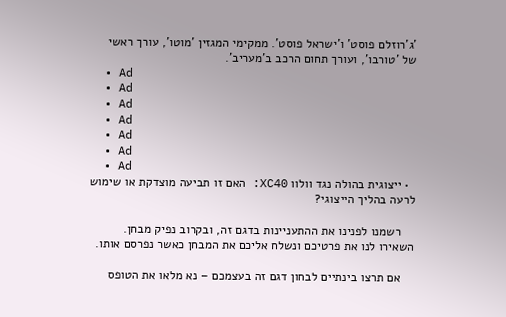'ג'רוזלם פוסט' ו'ישראל פוסט'. ממקימי המגזין 'מוטו', עורך ראשי של 'טורבו', ועורך תחום הרכב ב'מעריב'.
  • Ad
  • Ad
  • Ad
  • Ad
  • Ad
  • Ad
  • Ad
  • ייצוגית בהולה נגד וולוו XC40: האם זו תביעה מוצדקת או שימוש לרעה בהליך הייצוגי?

    רשמנו לפנינו את ההתעניינות בדגם זה, ובקרוב נפיק מבחן. השאירו לנו את פרטיכם ונשלח אליכם את המבחן כאשר נפרסם אותו.

    אם תרצו בינתיים לבחון דגם זה בעצמכם – נא מלאו את הטופס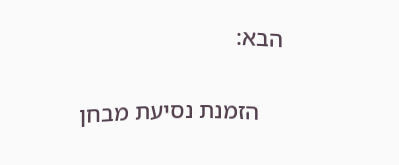הבא:

    הזמנת נסיעת מבחן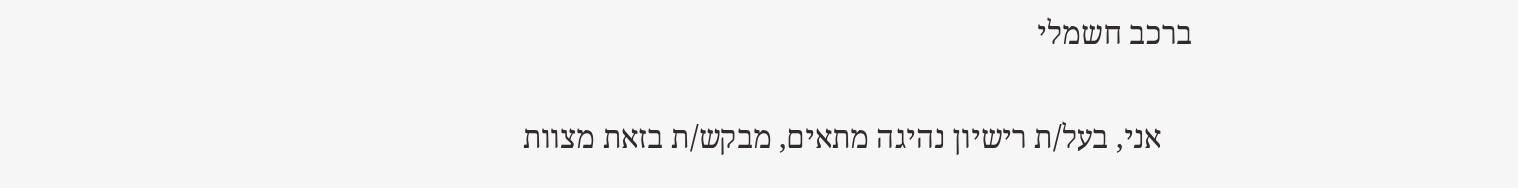ברכב חשמלי

    אני, בעל/ת רישיון נהיגה מתאים, מבקש/ת בזאת מצוות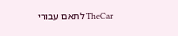TheCar לתאם עבורי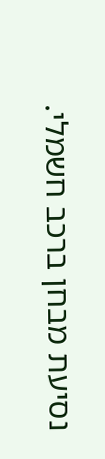נסיעת מבחן ברכב חשמלי.